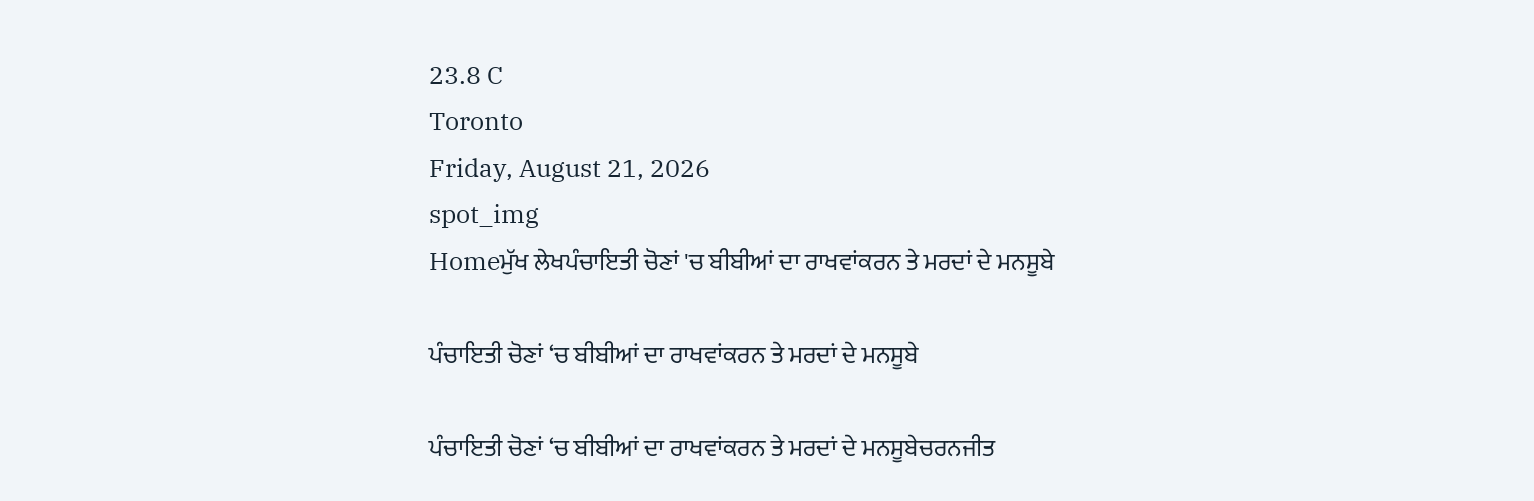23.8 C
Toronto
Friday, August 21, 2026
spot_img
Homeਮੁੱਖ ਲੇਖਪੰਚਾਇਤੀ ਚੋਣਾਂ 'ਚ ਬੀਬੀਆਂ ਦਾ ਰਾਖਵਾਂਕਰਨ ਤੇ ਮਰਦਾਂ ਦੇ ਮਨਸੂਬੇ

ਪੰਚਾਇਤੀ ਚੋਣਾਂ ‘ਚ ਬੀਬੀਆਂ ਦਾ ਰਾਖਵਾਂਕਰਨ ਤੇ ਮਰਦਾਂ ਦੇ ਮਨਸੂਬੇ

ਪੰਚਾਇਤੀ ਚੋਣਾਂ ‘ਚ ਬੀਬੀਆਂ ਦਾ ਰਾਖਵਾਂਕਰਨ ਤੇ ਮਰਦਾਂ ਦੇ ਮਨਸੂਬੇਚਰਨਜੀਤ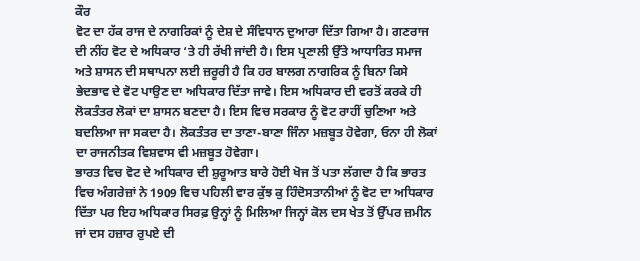ਕੌਰ
ਵੋਟ ਦਾ ਹੱਕ ਰਾਜ ਦੇ ਨਾਗਰਿਕਾਂ ਨੂੰ ਦੇਸ਼ ਦੇ ਸੰਵਿਧਾਨ ਦੁਆਰਾ ਦਿੱਤਾ ਗਿਆ ਹੈ। ਗਣਰਾਜ ਦੀ ਨੀਂਹ ਵੋਟ ਦੇ ਅਧਿਕਾਰ ‘ਤੇ ਹੀ ਰੱਖੀ ਜਾਂਦੀ ਹੈ। ਇਸ ਪ੍ਰਣਾਲੀ ਉੱਤੇ ਆਧਾਰਿਤ ਸਮਾਜ ਅਤੇ ਸ਼ਾਸਨ ਦੀ ਸਥਾਪਨਾ ਲਈ ਜ਼ਰੂਰੀ ਹੈ ਕਿ ਹਰ ਬਾਲਗ ਨਾਗਰਿਕ ਨੂੰ ਬਿਨਾ ਕਿਸੇ ਭੇਦਭਾਵ ਦੇ ਵੋਟ ਪਾਉਣ ਦਾ ਅਧਿਕਾਰ ਦਿੱਤਾ ਜਾਵੇ। ਇਸ ਅਧਿਕਾਰ ਦੀ ਵਰਤੋਂ ਕਰਕੇ ਹੀ ਲੋਕਤੰਤਰ ਲੋਕਾਂ ਦਾ ਸ਼ਾਸਨ ਬਣਦਾ ਹੈ। ਇਸ ਵਿਚ ਸਰਕਾਰ ਨੂੰ ਵੋਟ ਰਾਹੀਂ ਚੁਣਿਆ ਅਤੇ ਬਦਲਿਆ ਜਾ ਸਕਦਾ ਹੈ। ਲੋਕਤੰਤਰ ਦਾ ਤਾਣਾ-ਬਾਣਾ ਜਿੰਨਾ ਮਜ਼ਬੂਤ ਹੋਵੇਗਾ, ਓਨਾ ਹੀ ਲੋਕਾਂ ਦਾ ਰਾਜਨੀਤਕ ਵਿਸ਼ਵਾਸ ਵੀ ਮਜ਼ਬੂਤ ਹੋਵੇਗਾ।
ਭਾਰਤ ਵਿਚ ਵੋਟ ਦੇ ਅਧਿਕਾਰ ਦੀ ਸ਼ੁਰੂਆਤ ਬਾਰੇ ਹੋਈ ਖੋਜ ਤੋਂ ਪਤਾ ਲੱਗਦਾ ਹੈ ਕਿ ਭਾਰਤ ਵਿਚ ਅੰਗਰੇਜ਼ਾਂ ਨੇ 1909 ਵਿਚ ਪਹਿਲੀ ਵਾਰ ਕੁੱਝ ਕੁ ਹਿੰਦੋਸਤਾਨੀਆਂ ਨੂੰ ਵੋਟ ਦਾ ਅਧਿਕਾਰ ਦਿੱਤਾ ਪਰ ਇਹ ਅਧਿਕਾਰ ਸਿਰਫ਼ ਉਨ੍ਹਾਂ ਨੂੰ ਮਿਲਿਆ ਜਿਨ੍ਹਾਂ ਕੋਲ ਦਸ ਖੇਤ ਤੋਂ ਉੱਪਰ ਜ਼ਮੀਨ ਜਾਂ ਦਸ ਹਜ਼ਾਰ ਰੁਪਏ ਦੀ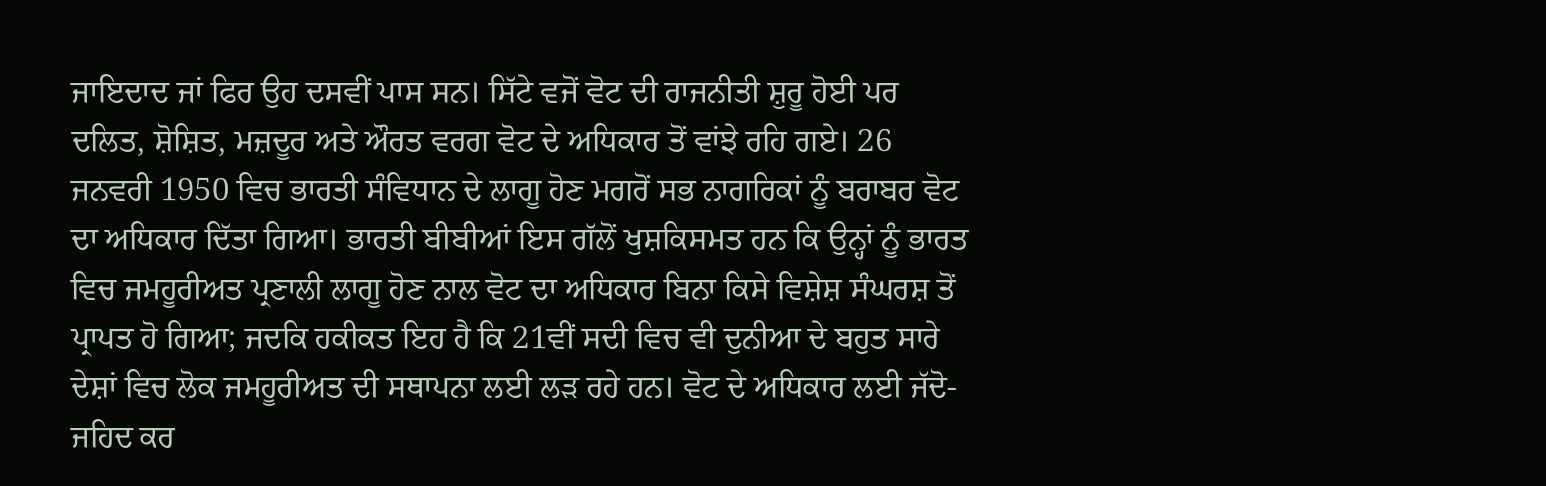ਜਾਇਦਾਦ ਜਾਂ ਫਿਰ ਉਹ ਦਸਵੀਂ ਪਾਸ ਸਨ। ਸਿੱਟੇ ਵਜੋਂ ਵੋਟ ਦੀ ਰਾਜਨੀਤੀ ਸ਼ੁਰੂ ਹੋਈ ਪਰ ਦਲਿਤ, ਸ਼ੋਸ਼ਿਤ, ਮਜ਼ਦੂਰ ਅਤੇ ਔਰਤ ਵਰਗ ਵੋਟ ਦੇ ਅਧਿਕਾਰ ਤੋਂ ਵਾਂਝੇ ਰਹਿ ਗਏ। 26 ਜਨਵਰੀ 1950 ਵਿਚ ਭਾਰਤੀ ਸੰਵਿਧਾਨ ਦੇ ਲਾਗੂ ਹੋਣ ਮਗਰੋਂ ਸਭ ਨਾਗਰਿਕਾਂ ਨੂੰ ਬਰਾਬਰ ਵੋਟ ਦਾ ਅਧਿਕਾਰ ਦਿੱਤਾ ਗਿਆ। ਭਾਰਤੀ ਬੀਬੀਆਂ ਇਸ ਗੱਲੋਂ ਖੁਸ਼ਕਿਸਮਤ ਹਨ ਕਿ ਉਨ੍ਹਾਂ ਨੂੰ ਭਾਰਤ ਵਿਚ ਜਮਹੂਰੀਅਤ ਪ੍ਰਣਾਲੀ ਲਾਗੂ ਹੋਣ ਨਾਲ ਵੋਟ ਦਾ ਅਧਿਕਾਰ ਬਿਨਾ ਕਿਸੇ ਵਿਸ਼ੇਸ਼ ਸੰਘਰਸ਼ ਤੋਂ ਪ੍ਰਾਪਤ ਹੋ ਗਿਆ; ਜਦਕਿ ਹਕੀਕਤ ਇਹ ਹੈ ਕਿ 21ਵੀਂ ਸਦੀ ਵਿਚ ਵੀ ਦੁਨੀਆ ਦੇ ਬਹੁਤ ਸਾਰੇ ਦੇਸ਼ਾਂ ਵਿਚ ਲੋਕ ਜਮਹੂਰੀਅਤ ਦੀ ਸਥਾਪਨਾ ਲਈ ਲੜ ਰਹੇ ਹਨ। ਵੋਟ ਦੇ ਅਧਿਕਾਰ ਲਈ ਜੱਦੋ-ਜਹਿਦ ਕਰ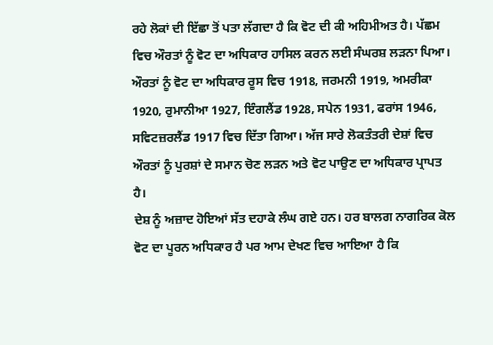ਰਹੇ ਲੋਕਾਂ ਦੀ ਇੱਛਾ ਤੋਂ ਪਤਾ ਲੱਗਦਾ ਹੈ ਕਿ ਵੋਟ ਦੀ ਕੀ ਅਹਿਮੀਅਤ ਹੈ। ਪੱਛਮ ਵਿਚ ਔਰਤਾਂ ਨੂੰ ਵੋਟ ਦਾ ਅਧਿਕਾਰ ਹਾਸਿਲ ਕਰਨ ਲਈ ਸੰਘਰਸ਼ ਲੜਨਾ ਪਿਆ। ਔਰਤਾਂ ਨੂੰ ਵੋਟ ਦਾ ਅਧਿਕਾਰ ਰੂਸ ਵਿਚ 1918, ਜਰਮਨੀ 1919, ਅਮਰੀਕਾ 1920, ਰੁਮਾਨੀਆ 1927, ਇੰਗਲੈਂਡ 1928, ਸਪੇਨ 1931, ਫਰਾਂਸ 1946, ਸਵਿਟਜ਼ਰਲੈਂਡ 1917 ਵਿਚ ਦਿੱਤਾ ਗਿਆ। ਅੱਜ ਸਾਰੇ ਲੋਕਤੰਤਰੀ ਦੇਸ਼ਾਂ ਵਿਚ ਔਰਤਾਂ ਨੂੰ ਪੁਰਸ਼ਾਂ ਦੇ ਸਮਾਨ ਚੋਣ ਲੜਨ ਅਤੇ ਵੋਟ ਪਾਉਣ ਦਾ ਅਧਿਕਾਰ ਪ੍ਰਾਪਤ ਹੈ।
ਦੇਸ਼ ਨੂੰ ਅਜ਼ਾਦ ਹੋਇਆਂ ਸੱਤ ਦਹਾਕੇ ਲੰਘ ਗਏ ਹਨ। ਹਰ ਬਾਲਗ ਨਾਗਰਿਕ ਕੋਲ ਵੋਟ ਦਾ ਪੂਰਨ ਅਧਿਕਾਰ ਹੈ ਪਰ ਆਮ ਦੇਖਣ ਵਿਚ ਆਇਆ ਹੈ ਕਿ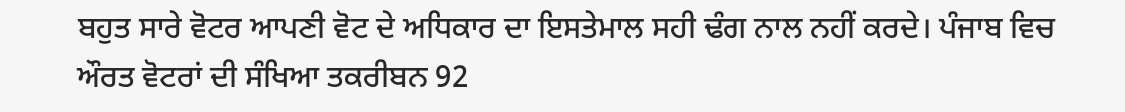ਬਹੁਤ ਸਾਰੇ ਵੋਟਰ ਆਪਣੀ ਵੋਟ ਦੇ ਅਧਿਕਾਰ ਦਾ ਇਸਤੇਮਾਲ ਸਹੀ ਢੰਗ ਨਾਲ ਨਹੀਂ ਕਰਦੇ। ਪੰਜਾਬ ਵਿਚ ਔਰਤ ਵੋਟਰਾਂ ਦੀ ਸੰਖਿਆ ਤਕਰੀਬਨ 92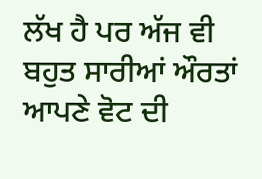ਲੱਖ ਹੈ ਪਰ ਅੱਜ ਵੀ ਬਹੁਤ ਸਾਰੀਆਂ ਔਰਤਾਂ ਆਪਣੇ ਵੋਟ ਦੀ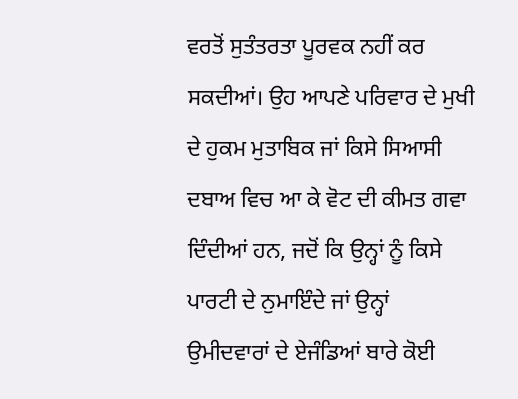ਵਰਤੋਂ ਸੁਤੰਤਰਤਾ ਪੂਰਵਕ ਨਹੀਂ ਕਰ ਸਕਦੀਆਂ। ਉਹ ਆਪਣੇ ਪਰਿਵਾਰ ਦੇ ਮੁਖੀ ਦੇ ਹੁਕਮ ਮੁਤਾਬਿਕ ਜਾਂ ਕਿਸੇ ਸਿਆਸੀ ਦਬਾਅ ਵਿਚ ਆ ਕੇ ਵੋਟ ਦੀ ਕੀਮਤ ਗਵਾ ਦਿੰਦੀਆਂ ਹਨ, ਜਦੋਂ ਕਿ ਉਨ੍ਹਾਂ ਨੂੰ ਕਿਸੇ ਪਾਰਟੀ ਦੇ ਨੁਮਾਇੰਦੇ ਜਾਂ ਉਨ੍ਹਾਂ ਉਮੀਦਵਾਰਾਂ ਦੇ ਏਜੰਡਿਆਂ ਬਾਰੇ ਕੋਈ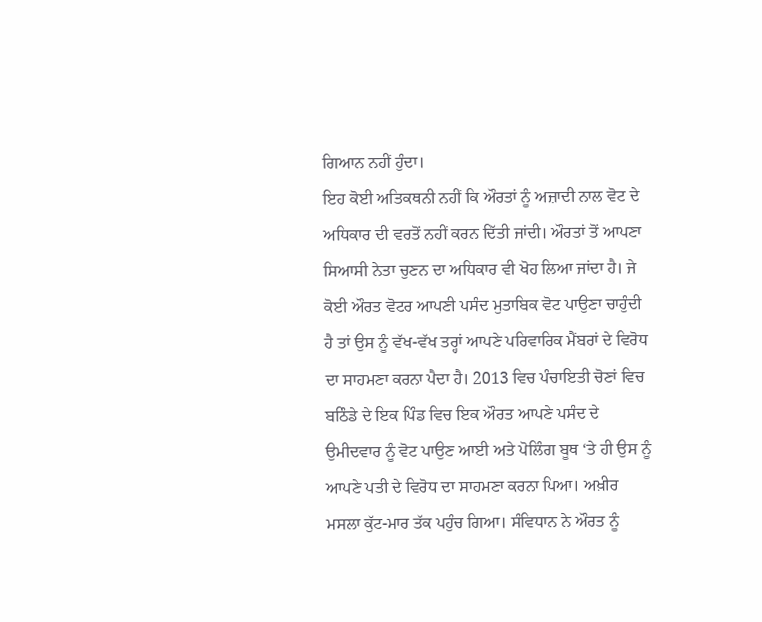ਗਿਆਨ ਨਹੀਂ ਹੁੰਦਾ।
ਇਹ ਕੋਈ ਅਤਿਕਥਨੀ ਨਹੀਂ ਕਿ ਔਰਤਾਂ ਨੂੰ ਅਜ਼ਾਦੀ ਨਾਲ ਵੋਟ ਦੇ ਅਧਿਕਾਰ ਦੀ ਵਰਤੋਂ ਨਹੀਂ ਕਰਨ ਦਿੱਤੀ ਜਾਂਦੀ। ਔਰਤਾਂ ਤੋਂ ਆਪਣਾ ਸਿਆਸੀ ਨੇਤਾ ਚੁਣਨ ਦਾ ਅਧਿਕਾਰ ਵੀ ਖੋਹ ਲਿਆ ਜਾਂਦਾ ਹੈ। ਜੇ ਕੋਈ ਔਰਤ ਵੋਟਰ ਆਪਣੀ ਪਸੰਦ ਮੁਤਾਬਿਕ ਵੋਟ ਪਾਉਣਾ ਚਾਹੁੰਦੀ ਹੈ ਤਾਂ ਉਸ ਨੂੰ ਵੱਖ-ਵੱਖ ਤਰ੍ਹਾਂ ਆਪਣੇ ਪਰਿਵਾਰਿਕ ਮੈਂਬਰਾਂ ਦੇ ਵਿਰੋਧ ਦਾ ਸਾਹਮਣਾ ਕਰਨਾ ਪੈਦਾ ਹੈ। 2013 ਵਿਚ ਪੰਚਾਇਤੀ ਚੋਣਾਂ ਵਿਚ ਬਠਿੰਡੇ ਦੇ ਇਕ ਪਿੰਡ ਵਿਚ ਇਕ ਔਰਤ ਆਪਣੇ ਪਸੰਦ ਦੇ ਉਮੀਦਵਾਰ ਨੂੰ ਵੋਟ ਪਾਉਣ ਆਈ ਅਤੇ ਪੋਲਿੰਗ ਬੂਥ ‘ਤੇ ਹੀ ਉਸ ਨੂੰ ਆਪਣੇ ਪਤੀ ਦੇ ਵਿਰੋਧ ਦਾ ਸਾਹਮਣਾ ਕਰਨਾ ਪਿਆ। ਅਖ਼ੀਰ ਮਸਲਾ ਕੁੱਟ-ਮਾਰ ਤੱਕ ਪਹੁੰਚ ਗਿਆ। ਸੰਵਿਧਾਨ ਨੇ ਔਰਤ ਨੂੰ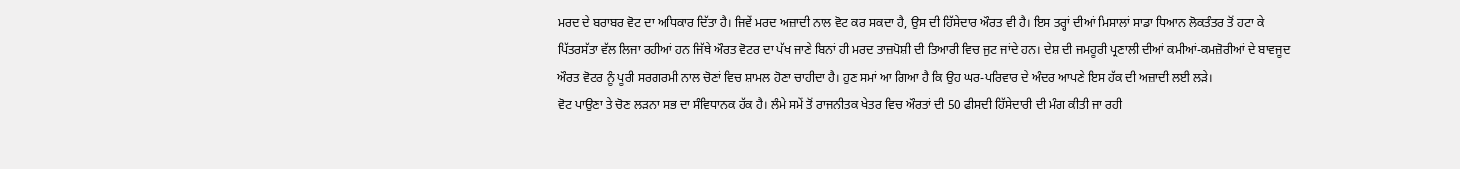ਮਰਦ ਦੇ ਬਰਾਬਰ ਵੋਟ ਦਾ ਅਧਿਕਾਰ ਦਿੱਤਾ ਹੈ। ਜਿਵੇਂ ਮਰਦ ਅਜ਼ਾਦੀ ਨਾਲ ਵੋਟ ਕਰ ਸਕਦਾ ਹੈ, ਉਸ ਦੀ ਹਿੱਸੇਦਾਰ ਔਰਤ ਵੀ ਹੈ। ਇਸ ਤਰ੍ਹਾਂ ਦੀਆਂ ਮਿਸਾਲਾਂ ਸਾਡਾ ਧਿਆਨ ਲੋਕਤੰਤਰ ਤੋਂ ਹਟਾ ਕੇ ਪਿੱਤਰਸੱਤਾ ਵੱਲ ਲਿਜਾ ਰਹੀਆਂ ਹਨ ਜਿੱਥੇ ਔਰਤ ਵੋਟਰ ਦਾ ਪੱਖ ਜਾਣੇ ਬਿਨਾਂ ਹੀ ਮਰਦ ਤਾਜ਼ਪੋਸ਼ੀ ਦੀ ਤਿਆਰੀ ਵਿਚ ਜੁਟ ਜਾਂਦੇ ਹਨ। ਦੇਸ਼ ਦੀ ਜਮਹੂਰੀ ਪ੍ਰਣਾਲੀ ਦੀਆਂ ਕਮੀਆਂ-ਕਮਜ਼ੋਰੀਆਂ ਦੇ ਬਾਵਜੂਦ ਔਰਤ ਵੋਟਰ ਨੂੰ ਪੂਰੀ ਸਰਗਰਮੀ ਨਾਲ ਚੋਣਾਂ ਵਿਚ ਸ਼ਾਮਲ ਹੋਣਾ ਚਾਹੀਦਾ ਹੈ। ਹੁਣ ਸਮਾਂ ਆ ਗਿਆ ਹੈ ਕਿ ਉਹ ਘਰ-ਪਰਿਵਾਰ ਦੇ ਅੰਦਰ ਆਪਣੇ ਇਸ ਹੱਕ ਦੀ ਅਜ਼ਾਦੀ ਲਈ ਲੜੇ।
ਵੋਟ ਪਾਉਣਾ ਤੇ ਚੋਣ ਲੜਨਾ ਸਭ ਦਾ ਸੰਵਿਧਾਨਕ ਹੱਕ ਹੈ। ਲੰਮੇ ਸਮੇਂ ਤੋਂ ਰਾਜਨੀਤਕ ਖੇਤਰ ਵਿਚ ਔਰਤਾਂ ਦੀ 50 ਫੀਸਦੀ ਹਿੱਸੇਦਾਰੀ ਦੀ ਮੰਗ ਕੀਤੀ ਜਾ ਰਹੀ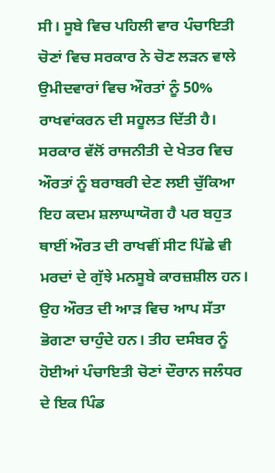ਸੀ। ਸੂਬੇ ਵਿਚ ਪਹਿਲੀ ਵਾਰ ਪੰਚਾਇਤੀ ਚੋਣਾਂ ਵਿਚ ਸਰਕਾਰ ਨੇ ਚੋਣ ਲੜਨ ਵਾਲੇ ਉਮੀਦਵਾਰਾਂ ਵਿਚ ਔਰਤਾਂ ਨੂੰ 50% ਰਾਖਵਾਂਕਰਨ ਦੀ ਸਹੂਲਤ ਦਿੱਤੀ ਹੈ। ਸਰਕਾਰ ਵੱਲੋਂ ਰਾਜਨੀਤੀ ਦੇ ਖੇਤਰ ਵਿਚ ਔਰਤਾਂ ਨੂੰ ਬਰਾਬਰੀ ਦੇਣ ਲਈ ਚੁੱਕਿਆ ਇਹ ਕਦਮ ਸ਼ਲਾਘਾਯੋਗ ਹੈ ਪਰ ਬਹੁਤ ਥਾਈਂ ਔਰਤ ਦੀ ਰਾਖਵੀਂ ਸੀਟ ਪਿੱਛੇ ਵੀ ਮਰਦਾਂ ਦੇ ਗੁੱਝੇ ਮਨਸੂਬੇ ਕਾਰਜ਼ਸ਼ੀਲ ਹਨ। ਉਹ ਔਰਤ ਦੀ ਆੜ ਵਿਚ ਆਪ ਸੱਤਾ ਭੋਗਣਾ ਚਾਹੁੰਦੇ ਹਨ। ਤੀਹ ਦਸੰਬਰ ਨੂੰ ਹੋਈਆਂ ਪੰਚਾਇਤੀ ਚੋਣਾਂ ਦੌਰਾਨ ਜਲੰਧਰ ਦੇ ਇਕ ਪਿੰਡ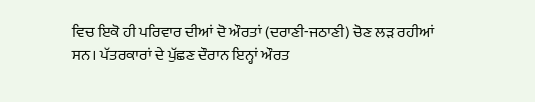ਵਿਚ ਇਕੋ ਹੀ ਪਰਿਵਾਰ ਦੀਆਂ ਦੋ ਔਰਤਾਂ (ਦਰਾਣੀ-ਜਠਾਣੀ) ਚੋਣ ਲੜ ਰਹੀਆਂ ਸਨ। ਪੱਤਰਕਾਰਾਂ ਦੇ ਪੁੱਛਣ ਦੌਰਾਨ ਇਨ੍ਹਾਂ ਔਰਤ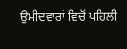ਉਮੀਦਵਾਰਾਂ ਵਿਚੋਂ ਪਹਿਲੀ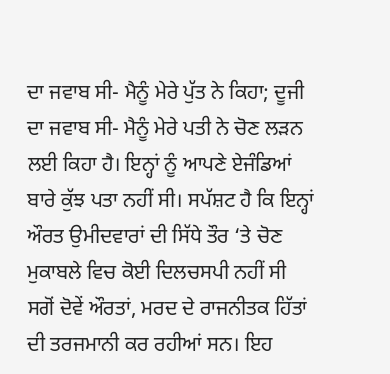ਦਾ ਜਵਾਬ ਸੀ- ਮੈਨੂੰ ਮੇਰੇ ਪੁੱਤ ਨੇ ਕਿਹਾ; ਦੂਜੀ ਦਾ ਜਵਾਬ ਸੀ- ਮੈਨੂੰ ਮੇਰੇ ਪਤੀ ਨੇ ਚੋਣ ਲੜਨ ਲਈ ਕਿਹਾ ਹੈ। ਇਨ੍ਹਾਂ ਨੂੰ ਆਪਣੇ ਏਜੰਡਿਆਂ ਬਾਰੇ ਕੁੱਝ ਪਤਾ ਨਹੀਂ ਸੀ। ਸਪੱਸ਼ਟ ਹੈ ਕਿ ਇਨ੍ਹਾਂ ਔਰਤ ਉਮੀਦਵਾਰਾਂ ਦੀ ਸਿੱਧੇ ਤੌਰ ‘ਤੇ ਚੋਣ ਮੁਕਾਬਲੇ ਵਿਚ ਕੋਈ ਦਿਲਚਸਪੀ ਨਹੀਂ ਸੀ ਸਗੋਂ ਦੋਵੇਂ ਔਰਤਾਂ, ਮਰਦ ਦੇ ਰਾਜਨੀਤਕ ਹਿੱਤਾਂ ਦੀ ਤਰਜਮਾਨੀ ਕਰ ਰਹੀਆਂ ਸਨ। ਇਹ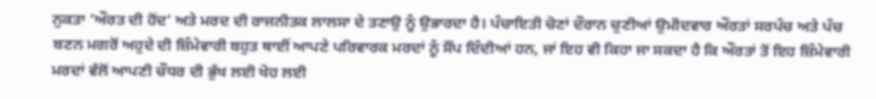ਨੁਕਤਾ ‘ਔਰਤ ਦੀ ਹੋਂਦ’ ਅਤੇ ਮਰਦ ਦੀ ਰਾਜਨੀਤਕ ਲਾਲਸਾ ਦੇ ਤਣਾਉ ਨੂੰ ਉਭਾਰਦਾ ਹੈ। ਪੰਚਾਇਤੀ ਚੋਣਾਂ ਦੌਰਾਨ ਚੁਣੀਆਂ ਉਮੀਦਵਾਰ ਔਰਤਾਂ ਸਰਪੰਚ ਅਤੇ ਪੰਚ ਬਣਨ ਮਗਰੋਂ ਅਹੁਦੇ ਦੀ ਜ਼ਿੰਮੇਵਾਰੀ ਬਹੁਤ ਥਾਈਂ ਆਪਣੇ ਪਰਿਵਾਰਕ ਮਰਦਾਂ ਨੂੰ ਸੌਂਪ ਦਿੰਦੀਆਂ ਹਨ, ਜਾਂ ਇਹ ਵੀ ਕਿਹਾ ਜਾ ਸਕਦਾ ਹੈ ਕਿ ਔਰਤਾਂ ਤੋਂ ਇਹ ਜ਼ਿੰਮੇਵਾਰੀ ਮਰਦਾਂ ਵੱਲੋਂ ਆਪਣੀ ਚੌਧਰ ਦੀ ਭੁੱਖ ਲਈ ਖੋਹ ਲਈ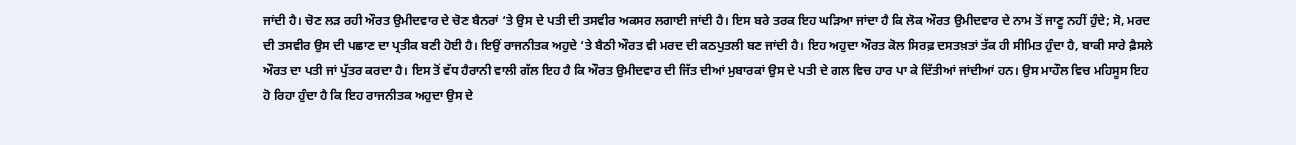ਜਾਂਦੀ ਹੈ। ਚੋਣ ਲੜ ਰਹੀ ਔਰਤ ਉਮੀਦਵਾਰ ਦੇ ਚੋਣ ਬੈਨਰਾਂ ‘ਤੇ ਉਸ ਦੇ ਪਤੀ ਦੀ ਤਸਵੀਰ ਅਕਸਰ ਲਗਾਈ ਜਾਂਦੀ ਹੈ। ਇਸ ਬਰੇ ਤਰਕ ਇਹ ਘੜਿਆ ਜਾਂਦਾ ਹੈ ਕਿ ਲੋਕ ਔਰਤ ਉਮੀਦਵਾਰ ਦੇ ਨਾਮ ਤੋਂ ਜਾਣੂ ਨਹੀਂ ਹੁੰਦੇ; ਸੋ, ਮਰਦ ਦੀ ਤਸਵੀਰ ਉਸ ਦੀ ਪਛਾਣ ਦਾ ਪ੍ਰਤੀਕ ਬਣੀ ਹੋਈ ਹੈ। ਇਉਂ ਰਾਜਨੀਤਕ ਅਹੁਦੇ ‘ਤੇ ਬੈਠੀ ਔਰਤ ਵੀ ਮਰਦ ਦੀ ਕਠਪੁਤਲੀ ਬਣ ਜਾਂਦੀ ਹੈ। ਇਹ ਅਹੁਦਾ ਔਰਤ ਕੋਲ ਸਿਰਫ਼ ਦਸਤਖ਼ਤਾਂ ਤੱਕ ਹੀ ਸੀਮਿਤ ਹੁੰਦਾ ਹੈ, ਬਾਕੀ ਸਾਰੇ ਫ਼ੈਸਲੇ ਔਰਤ ਦਾ ਪਤੀ ਜਾਂ ਪੁੱਤਰ ਕਰਦਾ ਹੈ। ਇਸ ਤੋਂ ਵੱਧ ਹੈਰਾਨੀ ਵਾਲੀ ਗੱਲ ਇਹ ਹੈ ਕਿ ਔਰਤ ਉਮੀਦਵਾਰ ਦੀ ਜਿੱਤ ਦੀਆਂ ਮੁਬਾਰਕਾਂ ਉਸ ਦੇ ਪਤੀ ਦੇ ਗਲ ਵਿਚ ਹਾਰ ਪਾ ਕੇ ਦਿੱਤੀਆਂ ਜਾਂਦੀਆਂ ਹਨ। ਉਸ ਮਾਹੌਲ ਵਿਚ ਮਹਿਸੂਸ ਇਹ ਹੋ ਰਿਹਾ ਹੁੰਦਾ ਹੈ ਕਿ ਇਹ ਰਾਜਨੀਤਕ ਅਹੁਦਾ ਉਸ ਦੇ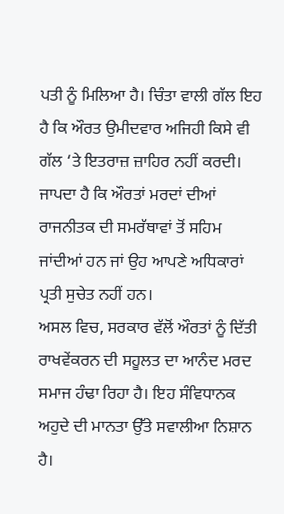ਪਤੀ ਨੂੰ ਮਿਲਿਆ ਹੈ। ਚਿੰਤਾ ਵਾਲੀ ਗੱਲ ਇਹ ਹੈ ਕਿ ਔਰਤ ਉਮੀਦਵਾਰ ਅਜਿਹੀ ਕਿਸੇ ਵੀ ਗੱਲ ‘ਤੇ ਇਤਰਾਜ਼ ਜ਼ਾਹਿਰ ਨਹੀਂ ਕਰਦੀ। ਜਾਪਦਾ ਹੈ ਕਿ ਔਰਤਾਂ ਮਰਦਾਂ ਦੀਆਂ ਰਾਜਨੀਤਕ ਦੀ ਸਮਰੱਥਾਵਾਂ ਤੋਂ ਸਹਿਮ ਜਾਂਦੀਆਂ ਹਨ ਜਾਂ ਉਹ ਆਪਣੇ ਅਧਿਕਾਰਾਂ ਪ੍ਰਤੀ ਸੁਚੇਤ ਨਹੀਂ ਹਨ।
ਅਸਲ ਵਿਚ, ਸਰਕਾਰ ਵੱਲੋਂ ਔਰਤਾਂ ਨੂੰ ਦਿੱਤੀ ਰਾਖਵੇਂਕਰਨ ਦੀ ਸਹੂਲਤ ਦਾ ਆਨੰਦ ਮਰਦ ਸਮਾਜ ਹੰਢਾ ਰਿਹਾ ਹੈ। ਇਹ ਸੰਵਿਧਾਨਕ ਅਹੁਦੇ ਦੀ ਮਾਨਤਾ ਉੱਤੇ ਸਵਾਲੀਆ ਨਿਸ਼ਾਨ ਹੈ।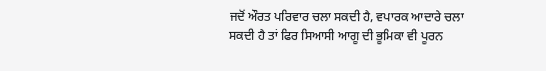ਜਦੋਂ ਔਰਤ ਪਰਿਵਾਰ ਚਲਾ ਸਕਦੀ ਹੈ, ਵਪਾਰਕ ਆਦਾਰੇ ਚਲਾ ਸਕਦੀ ਹੈ ਤਾਂ ਫਿਰ ਸਿਆਸੀ ਆਗੂ ਦੀ ਭੂਮਿਕਾ ਵੀ ਪੂਰਨ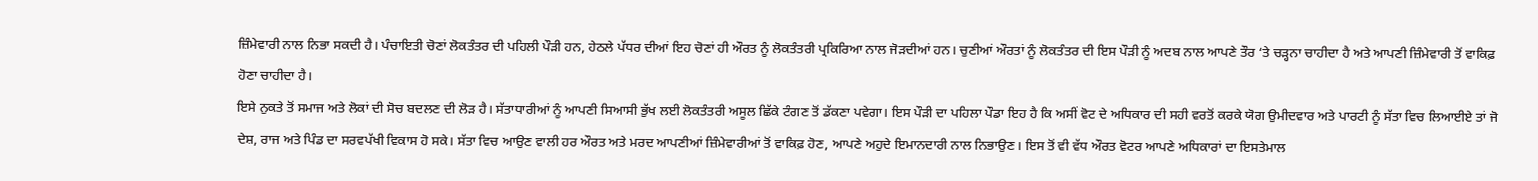ਜ਼ਿੰਮੇਵਾਰੀ ਨਾਲ ਨਿਭਾ ਸਕਦੀ ਹੈ। ਪੰਚਾਇਤੀ ਚੋਣਾਂ ਲੋਕਤੰਤਰ ਦੀ ਪਹਿਲੀ ਪੌੜੀ ਹਨ, ਹੇਠਲੇ ਪੱਧਰ ਦੀਆਂ ਇਹ ਚੋਣਾਂ ਹੀ ਔਰਤ ਨੂੰ ਲੋਕਤੰਤਰੀ ਪ੍ਰਕਿਰਿਆ ਨਾਲ ਜੋੜਦੀਆਂ ਹਨ। ਚੁਣੀਆਂ ਔਰਤਾਂ ਨੂੰ ਲੋਕਤੰਤਰ ਦੀ ਇਸ ਪੌੜੀ ਨੂੰ ਅਦਬ ਨਾਲ ਆਪਣੇ ਤੌਰ ‘ਤੇ ਚੜ੍ਹਨਾ ਚਾਹੀਦਾ ਹੈ ਅਤੇ ਆਪਣੀ ਜ਼ਿੰਮੇਵਾਰੀ ਤੋਂ ਵਾਕਿਫ਼ ਹੋਣਾ ਚਾਹੀਦਾ ਹੈ।
ਇਸੇ ਨੁਕਤੇ ਤੋਂ ਸਮਾਜ ਅਤੇ ਲੋਕਾਂ ਦੀ ਸੋਚ ਬਦਲਣ ਦੀ ਲੋੜ ਹੈ। ਸੱਤਾਧਾਰੀਆਂ ਨੂੰ ਆਪਣੀ ਸਿਆਸੀ ਭੁੱਖ ਲਈ ਲੋਕਤੰਤਰੀ ਅਸੂਲ ਛਿੱਕੇ ਟੰਗਣ ਤੋਂ ਡੱਕਣਾ ਪਵੇਗਾ। ਇਸ ਪੌੜੀ ਦਾ ਪਹਿਲਾ ਪੌਡਾ ਇਹ ਹੈ ਕਿ ਅਸੀਂ ਵੋਟ ਦੇ ਅਧਿਕਾਰ ਦੀ ਸਹੀ ਵਰਤੋਂ ਕਰਕੇ ਯੋਗ ਉਮੀਦਵਾਰ ਅਤੇ ਪਾਰਟੀ ਨੂੰ ਸੱਤਾ ਵਿਚ ਲਿਆਈਏ ਤਾਂ ਜੋ ਦੇਸ਼, ਰਾਜ ਅਤੇ ਪਿੰਡ ਦਾ ਸਰਵਪੱਖੀ ਵਿਕਾਸ ਹੋ ਸਕੇ। ਸੱਤਾ ਵਿਚ ਆਉਣ ਵਾਲੀ ਹਰ ਔਰਤ ਅਤੇ ਮਰਦ ਆਪਣੀਆਂ ਜ਼ਿੰਮੇਵਾਰੀਆਂ ਤੋਂ ਵਾਕਿਫ਼ ਹੋਣ, ਆਪਣੇ ਅਹੁਦੇ ਇਮਾਨਦਾਰੀ ਨਾਲ ਨਿਭਾਉਣ। ਇਸ ਤੋਂ ਵੀ ਵੱਧ ਔਰਤ ਵੋਟਰ ਆਪਣੇ ਅਧਿਕਾਰਾਂ ਦਾ ਇਸਤੇਮਾਲ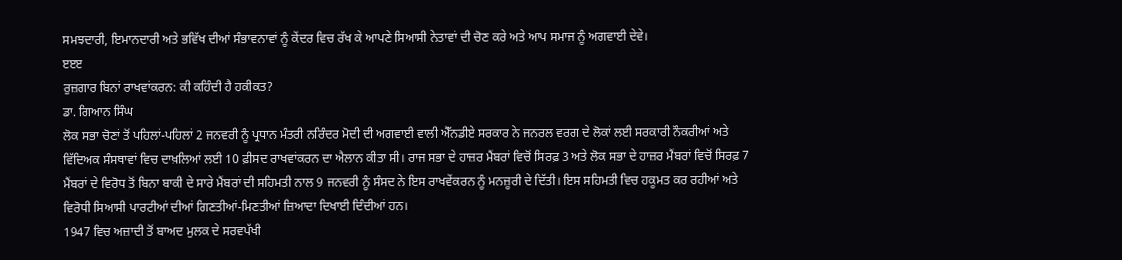ਸਮਝਦਾਰੀ, ਇਮਾਨਦਾਰੀ ਅਤੇ ਭਵਿੱਖ ਦੀਆਂ ਸੰਭਾਵਨਾਵਾਂ ਨੂੰ ਕੇਂਦਰ ਵਿਚ ਰੱਖ ਕੇ ਆਪਣੇ ਸਿਆਸੀ ਨੇਤਾਵਾਂ ਦੀ ਚੋਣ ਕਰੇ ਅਤੇ ਆਪ ਸਮਾਜ ਨੂੰ ਅਗਵਾਈ ਦੇਵੇ।
ੲੲੲ
ਰੁਜ਼ਗਾਰ ਬਿਨਾਂ ਰਾਖਵਾਂਕਰਨ: ਕੀ ਕਹਿੰਦੀ ਹੈ ਹਕੀਕਤ?
ਡਾ. ਗਿਆਨ ਸਿੰਘ
ਲੋਕ ਸਭਾ ਚੋਣਾਂ ਤੋਂ ਪਹਿਲਾਂ-ਪਹਿਲਾਂ 2 ਜਨਵਰੀ ਨੂੰ ਪ੍ਰਧਾਨ ਮੰਤਰੀ ਨਰਿੰਦਰ ਮੋਦੀ ਦੀ ਅਗਵਾਈ ਵਾਲੀ ਐੱਨਡੀਏ ਸਰਕਾਰ ਨੇ ਜਨਰਲ ਵਰਗ ਦੇ ਲੋਕਾਂ ਲਈ ਸਰਕਾਰੀ ਨੌਕਰੀਆਂ ਅਤੇ ਵਿੱਦਿਅਕ ਸੰਸਥਾਵਾਂ ਵਿਚ ਦਾਖ਼ਲਿਆਂ ਲਈ 10 ਫ਼ੀਸਦ ਰਾਖਵਾਂਕਰਨ ਦਾ ਐਲਾਨ ਕੀਤਾ ਸੀ। ਰਾਜ ਸਭਾ ਦੇ ਹਾਜ਼ਰ ਮੈਂਬਰਾਂ ਵਿਚੋਂ ਸਿਰਫ਼ 3 ਅਤੇ ਲੋਕ ਸਭਾ ਦੇ ਹਾਜ਼ਰ ਮੈਂਬਰਾਂ ਵਿਚੋਂ ਸਿਰਫ਼ 7 ਮੈਂਬਰਾਂ ਦੇ ਵਿਰੋਧ ਤੋਂ ਬਿਨਾ ਬਾਕੀ ਦੇ ਸਾਰੇ ਮੈਂਬਰਾਂ ਦੀ ਸਹਿਮਤੀ ਨਾਲ 9 ਜਨਵਰੀ ਨੂੰ ਸੰਸਦ ਨੇ ਇਸ ਰਾਖਵੇਂਕਰਨ ਨੂੰ ਮਨਜ਼ੂਰੀ ਦੇ ਦਿੱਤੀ। ਇਸ ਸਹਿਮਤੀ ਵਿਚ ਹਕੂਮਤ ਕਰ ਰਹੀਆਂ ਅਤੇ ਵਿਰੋਧੀ ਸਿਆਸੀ ਪਾਰਟੀਆਂ ਦੀਆਂ ਗਿਣਤੀਆਂ-ਮਿਣਤੀਆਂ ਜ਼ਿਆਦਾ ਦਿਖਾਈ ਦਿੰਦੀਆਂ ਹਨ।
1947 ਵਿਚ ਅਜ਼ਾਦੀ ਤੋਂ ਬਾਅਦ ਮੁਲਕ ਦੇ ਸਰਵਪੱਖੀ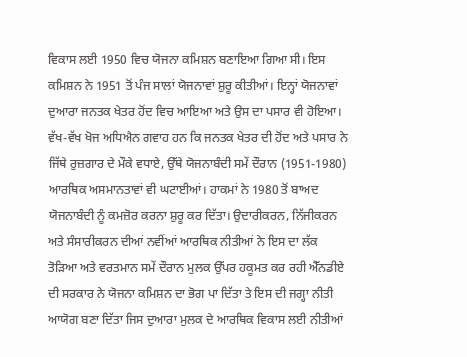ਵਿਕਾਸ ਲਈ 1950 ਵਿਚ ਯੋਜਨਾ ਕਮਿਸ਼ਨ ਬਣਾਇਆ ਗਿਆ ਸੀ। ਇਸ ਕਮਿਸ਼ਨ ਨੇ 1951 ਤੋਂ ਪੰਜ ਸਾਲਾਂ ਯੋਜਨਾਵਾਂ ਸ਼ੁਰੂ ਕੀਤੀਆਂ। ਇਨ੍ਹਾਂ ਯੋਜਨਾਵਾਂ ਦੁਆਰਾ ਜਨਤਕ ਖੇਤਰ ਹੋਂਦ ਵਿਚ ਆਇਆ ਅਤੇ ਉਸ ਦਾ ਪਸਾਰ ਵੀ ਹੋਇਆ। ਵੱਖ-ਵੱਖ ਖੋਜ ਅਧਿਐਨ ਗਵਾਹ ਹਨ ਕਿ ਜਨਤਕ ਖੇਤਰ ਦੀ ਹੋਂਦ ਅਤੇ ਪਸਾਰ ਨੇ ਜਿੱਥੇ ਰੁਜ਼ਗਾਰ ਦੇ ਮੌਕੇ ਵਧਾਏ, ਉੱਥੇ ਯੋਜਨਾਬੰਦੀ ਸਮੇਂ ਦੌਰਾਨ (1951-1980) ਆਰਥਿਕ ਅਸਮਾਨਤਾਵਾਂ ਵੀ ਘਟਾਈਆਂ। ਹਾਕਮਾਂ ਨੇ 1980 ਤੋਂ ਬਾਅਦ ਯੋਜਨਾਬੰਦੀ ਨੂੰ ਕਮਜ਼ੋਰ ਕਰਨਾ ਸ਼ੁਰੂ ਕਰ ਦਿੱਤਾ। ਉਦਾਰੀਕਰਨ, ਨਿੱਜੀਕਰਨ ਅਤੇ ਸੰਸਾਰੀਕਰਨ ਦੀਆਂ ਨਵੀਂਆਂ ਆਰਥਿਕ ਨੀਤੀਆਂ ਨੇ ਇਸ ਦਾ ਲੱਕ ਤੋੜਿਆ ਅਤੇ ਵਰਤਮਾਨ ਸਮੇਂ ਦੌਰਾਨ ਮੁਲਕ ਉੱਪਰ ਹਕੂਮਤ ਕਰ ਰਹੀ ਐੱਨਡੀਏ ਦੀ ਸਰਕਾਰ ਨੇ ਯੋਜਨਾ ਕਮਿਸ਼ਨ ਦਾ ਭੋਗ ਪਾ ਦਿੱਤਾ ਤੇ ਇਸ ਦੀ ਜਗ੍ਹਾ ਨੀਤੀ ਆਯੋਗ ਬਣਾ ਦਿੱਤਾ ਜਿਸ ਦੁਆਰਾ ਮੁਲਕ ਦੇ ਆਰਥਿਕ ਵਿਕਾਸ ਲਈ ਨੀਤੀਆਂ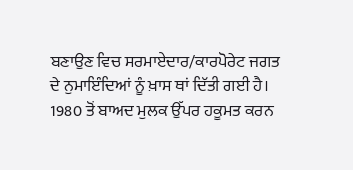ਬਣਾਉਣ ਵਿਚ ਸਰਮਾਏਦਾਰ/ਕਾਰਪੋਰੇਟ ਜਗਤ ਦੇ ਨੁਮਾਇੰਦਿਆਂ ਨੂੰ ਖ਼ਾਸ ਥਾਂ ਦਿੱਤੀ ਗਈ ਹੈ।
1980 ਤੋਂ ਬਾਅਦ ਮੁਲਕ ਉੱਪਰ ਹਕੂਮਤ ਕਰਨ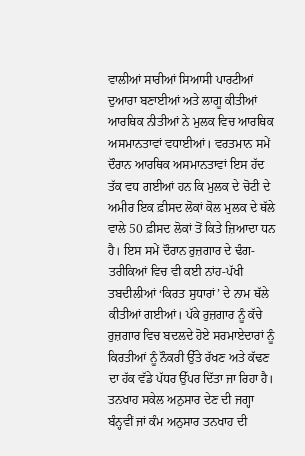ਵਾਲੀਆਂ ਸਾਰੀਆਂ ਸਿਆਸੀ ਪਾਰਟੀਆਂ ਦੁਆਰਾ ਬਣਾਈਆਂ ਅਤੇ ਲਾਗੂ ਕੀਤੀਆਂ ਆਰਥਿਕ ਨੀਤੀਆਂ ਨੇ ਮੁਲਕ ਵਿਚ ਆਰਥਿਕ ਅਸਮਾਨਤਾਵਾਂ ਵਧਾਈਆਂ। ਵਰਤਮਾਨ ਸਮੇਂ ਦੌਰਾਨ ਆਰਥਿਕ ਅਸਮਾਨਤਾਵਾਂ ਇਸ ਹੱਦ ਤੱਕ ਵਧ ਗਈਆਂ ਹਨ ਕਿ ਮੁਲਕ ਦੇ ਚੋਟੀ ਦੇ ਅਮੀਰ ਇਕ ਫ਼ੀਸਦ ਲੋਕਾਂ ਕੋਲ ਮੁਲਕ ਦੇ ਥੱਲੇ ਵਾਲੇ 50 ਫ਼ੀਸਦ ਲੋਕਾਂ ਤੋਂ ਕਿਤੇ ਜ਼ਿਆਦਾ ਧਨ ਹੈ। ਇਸ ਸਮੇਂ ਦੌਰਾਨ ਰੁਜ਼ਗਾਰ ਦੇ ਢੰਗ-ਤਰੀਕਿਆਂ ਵਿਚ ਵੀ ਕਈ ਨਾਂਹ-ਪੱਖੀ ਤਬਦੀਲੀਆਂ ‘ਕਿਰਤ ਸੁਧਾਰਾਂ’ ਦੇ ਨਾਮ ਥੱਲੇ ਕੀਤੀਆਂ ਗਈਆਂ। ਪੱਕੇ ਰੁਜ਼ਗਾਰ ਨੂੰ ਕੱਚੇ ਰੁਜ਼ਗਾਰ ਵਿਚ ਬਦਲਦੇ ਹੋਏ ਸਰਮਾਏਦਾਰਾਂ ਨੂੰ ਕਿਰਤੀਆਂ ਨੂੰ ਨੌਕਰੀ ਉੱਤੇ ਰੱਖਣ ਅਤੇ ਕੱਢਣ ਦਾ ਹੱਕ ਵੱਡੇ ਪੱਧਰ ਉੱਪਰ ਦਿੱਤਾ ਜਾ ਰਿਹਾ ਹੈ। ਤਨਖਾਹ ਸਕੇਲ ਅਨੁਸਾਰ ਦੇਣ ਦੀ ਜਗ੍ਹਾ ਬੰਨ੍ਹਵੀਂ ਜਾਂ ਕੰਮ ਅਨੁਸਾਰ ਤਨਖਾਹ ਦੀ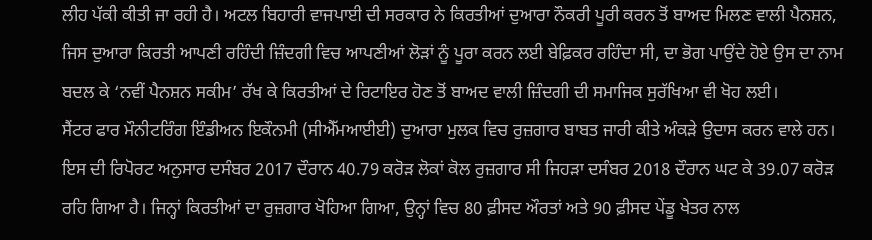ਲੀਹ ਪੱਕੀ ਕੀਤੀ ਜਾ ਰਹੀ ਹੈ। ਅਟਲ ਬਿਹਾਰੀ ਵਾਜਪਾਈ ਦੀ ਸਰਕਾਰ ਨੇ ਕਿਰਤੀਆਂ ਦੁਆਰਾ ਨੌਕਰੀ ਪੂਰੀ ਕਰਨ ਤੋਂ ਬਾਅਦ ਮਿਲਣ ਵਾਲੀ ਪੈਨਸ਼ਨ, ਜਿਸ ਦੁਆਰਾ ਕਿਰਤੀ ਆਪਣੀ ਰਹਿੰਦੀ ਜ਼ਿੰਦਗੀ ਵਿਚ ਆਪਣੀਆਂ ਲੋੜਾਂ ਨੂੰ ਪੂਰਾ ਕਰਨ ਲਈ ਬੇਫ਼ਿਕਰ ਰਹਿੰਦਾ ਸੀ, ਦਾ ਭੋਗ ਪਾਉਂਦੇ ਹੋਏ ਉਸ ਦਾ ਨਾਮ ਬਦਲ ਕੇ ‘ਨਵੀਂ ਪੈਨਸ਼ਨ ਸਕੀਮ’ ਰੱਖ ਕੇ ਕਿਰਤੀਆਂ ਦੇ ਰਿਟਾਇਰ ਹੋਣ ਤੋਂ ਬਾਅਦ ਵਾਲੀ ਜ਼ਿੰਦਗੀ ਦੀ ਸਮਾਜਿਕ ਸੁਰੱਖਿਆ ਵੀ ਖੋਹ ਲਈ।
ਸੈਂਟਰ ਫਾਰ ਮੌਨੀਟਰਿੰਗ ਇੰਡੀਅਨ ਇਕੌਨਮੀ (ਸੀਐੱਮਆਈਈ) ਦੁਆਰਾ ਮੁਲਕ ਵਿਚ ਰੁਜ਼ਗਾਰ ਬਾਬਤ ਜਾਰੀ ਕੀਤੇ ਅੰਕੜੇ ਉਦਾਸ ਕਰਨ ਵਾਲੇ ਹਨ। ਇਸ ਦੀ ਰਿਪੋਰਟ ਅਨੁਸਾਰ ਦਸੰਬਰ 2017 ਦੌਰਾਨ 40.79 ਕਰੋੜ ਲੋਕਾਂ ਕੋਲ ਰੁਜ਼ਗਾਰ ਸੀ ਜਿਹੜਾ ਦਸੰਬਰ 2018 ਦੌਰਾਨ ਘਟ ਕੇ 39.07 ਕਰੋੜ ਰਹਿ ਗਿਆ ਹੈ। ਜਿਨ੍ਹਾਂ ਕਿਰਤੀਆਂ ਦਾ ਰੁਜ਼ਗਾਰ ਖੋਹਿਆ ਗਿਆ, ਉਨ੍ਹਾਂ ਵਿਚ 80 ਫ਼ੀਸਦ ਔਰਤਾਂ ਅਤੇ 90 ਫ਼ੀਸਦ ਪੇਂਡੂ ਖੇਤਰ ਨਾਲ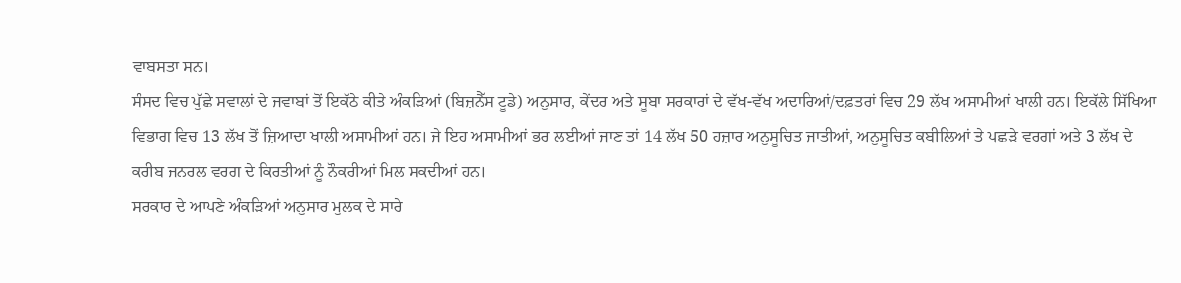ਵਾਬਸਤਾ ਸਨ।
ਸੰਸਦ ਵਿਚ ਪੁੱਛੇ ਸਵਾਲਾਂ ਦੇ ਜਵਾਬਾਂ ਤੋਂ ਇਕੱਠੇ ਕੀਤੇ ਅੰਕੜਿਆਂ (ਬਿਜ਼ਨੈੱਸ ਟੂਡੇ) ਅਨੁਸਾਰ, ਕੇਂਦਰ ਅਤੇ ਸੂਬਾ ਸਰਕਾਰਾਂ ਦੇ ਵੱਖ-ਵੱਖ ਅਦਾਰਿਆਂ/ਦਫ਼ਤਰਾਂ ਵਿਚ 29 ਲੱਖ ਅਸਾਮੀਆਂ ਖਾਲੀ ਹਨ। ਇਕੱਲੇ ਸਿੱਖਿਆ ਵਿਭਾਗ ਵਿਚ 13 ਲੱਖ ਤੋਂ ਜ਼ਿਆਦਾ ਖਾਲੀ ਅਸਾਮੀਆਂ ਹਨ। ਜੇ ਇਹ ਅਸਾਮੀਆਂ ਭਰ ਲਈਆਂ ਜਾਣ ਤਾਂ 14 ਲੱਖ 50 ਹਜ਼ਾਰ ਅਨੁਸੂਚਿਤ ਜਾਤੀਆਂ, ਅਨੁਸੂਚਿਤ ਕਬੀਲਿਆਂ ਤੇ ਪਛੜੇ ਵਰਗਾਂ ਅਤੇ 3 ਲੱਖ ਦੇ ਕਰੀਬ ਜਨਰਲ ਵਰਗ ਦੇ ਕਿਰਤੀਆਂ ਨੂੰ ਨੌਕਰੀਆਂ ਮਿਲ ਸਕਦੀਆਂ ਹਨ।
ਸਰਕਾਰ ਦੇ ਆਪਣੇ ਅੰਕੜਿਆਂ ਅਨੁਸਾਰ ਮੁਲਕ ਦੇ ਸਾਰੇ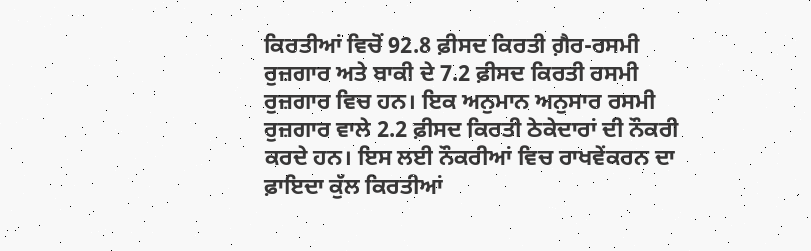ਕਿਰਤੀਆਂ ਵਿਚੋਂ 92.8 ਫ਼ੀਸਦ ਕਿਰਤੀ ਗ਼ੈਰ-ਰਸਮੀ ਰੁਜ਼ਗਾਰ ਅਤੇ ਬਾਕੀ ਦੇ 7.2 ਫ਼ੀਸਦ ਕਿਰਤੀ ਰਸਮੀ ਰੁਜ਼ਗਾਰ ਵਿਚ ਹਨ। ਇਕ ਅਨੁਮਾਨ ਅਨੁਸਾਰ ਰਸਮੀ ਰੁਜ਼ਗਾਰ ਵਾਲੇ 2.2 ਫ਼ੀਸਦ ਕਿਰਤੀ ਠੇਕੇਦਾਰਾਂ ਦੀ ਨੌਕਰੀ ਕਰਦੇ ਹਨ। ਇਸ ਲਈ ਨੌਕਰੀਆਂ ਵਿਚ ਰਾਖਵੇਂਕਰਨ ਦਾ ਫ਼ਾਇਦਾ ਕੁੱਲ ਕਿਰਤੀਆਂ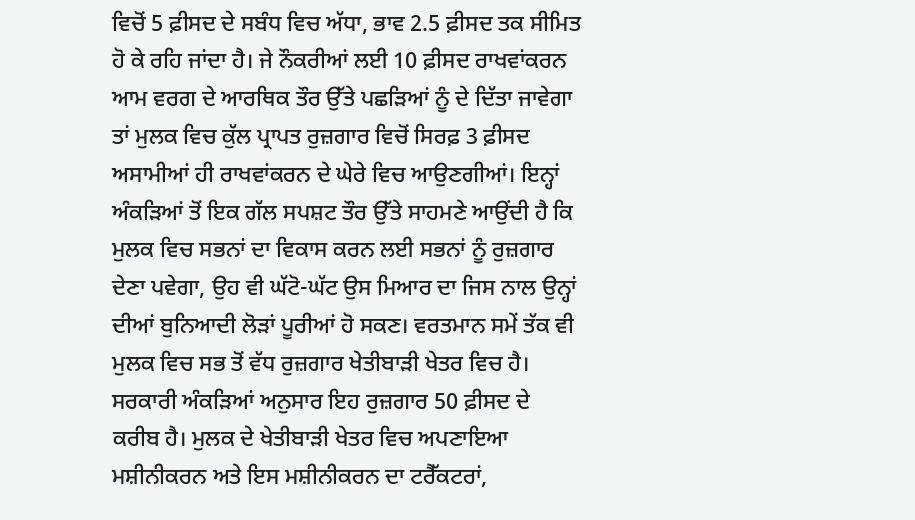ਵਿਚੋਂ 5 ਫ਼ੀਸਦ ਦੇ ਸਬੰਧ ਵਿਚ ਅੱਧਾ, ਭਾਵ 2.5 ਫ਼ੀਸਦ ਤਕ ਸੀਮਿਤ ਹੋ ਕੇ ਰਹਿ ਜਾਂਦਾ ਹੈ। ਜੇ ਨੌਕਰੀਆਂ ਲਈ 10 ਫ਼ੀਸਦ ਰਾਖਵਾਂਕਰਨ ਆਮ ਵਰਗ ਦੇ ਆਰਥਿਕ ਤੌਰ ਉੱਤੇ ਪਛੜਿਆਂ ਨੂੰ ਦੇ ਦਿੱਤਾ ਜਾਵੇਗਾ ਤਾਂ ਮੁਲਕ ਵਿਚ ਕੁੱਲ ਪ੍ਰਾਪਤ ਰੁਜ਼ਗਾਰ ਵਿਚੋਂ ਸਿਰਫ਼ 3 ਫ਼ੀਸਦ ਅਸਾਮੀਆਂ ਹੀ ਰਾਖਵਾਂਕਰਨ ਦੇ ਘੇਰੇ ਵਿਚ ਆਉਣਗੀਆਂ। ਇਨ੍ਹਾਂ ਅੰਕੜਿਆਂ ਤੋਂ ਇਕ ਗੱਲ ਸਪਸ਼ਟ ਤੌਰ ਉੱਤੇ ਸਾਹਮਣੇ ਆਉਂਦੀ ਹੈ ਕਿ ਮੁਲਕ ਵਿਚ ਸਭਨਾਂ ਦਾ ਵਿਕਾਸ ਕਰਨ ਲਈ ਸਭਨਾਂ ਨੂੰ ਰੁਜ਼ਗਾਰ ਦੇਣਾ ਪਵੇਗਾ, ਉਹ ਵੀ ਘੱਟੋ-ਘੱਟ ਉਸ ਮਿਆਰ ਦਾ ਜਿਸ ਨਾਲ ਉਨ੍ਹਾਂ ਦੀਆਂ ਬੁਨਿਆਦੀ ਲੋੜਾਂ ਪੂਰੀਆਂ ਹੋ ਸਕਣ। ਵਰਤਮਾਨ ਸਮੇਂ ਤੱਕ ਵੀ ਮੁਲਕ ਵਿਚ ਸਭ ਤੋਂ ਵੱਧ ਰੁਜ਼ਗਾਰ ਖੇਤੀਬਾੜੀ ਖੇਤਰ ਵਿਚ ਹੈ।
ਸਰਕਾਰੀ ਅੰਕੜਿਆਂ ਅਨੁਸਾਰ ਇਹ ਰੁਜ਼ਗਾਰ 50 ਫ਼ੀਸਦ ਦੇ ਕਰੀਬ ਹੈ। ਮੁਲਕ ਦੇ ਖੇਤੀਬਾੜੀ ਖੇਤਰ ਵਿਚ ਅਪਣਾਇਆ ਮਸ਼ੀਨੀਕਰਨ ਅਤੇ ਇਸ ਮਸ਼ੀਨੀਕਰਨ ਦਾ ਟਰੈੱਕਟਰਾਂ,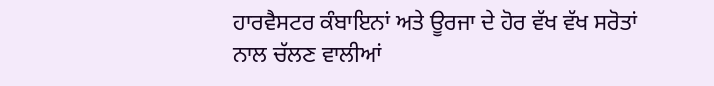ਹਾਰਵੈਸਟਰ ਕੰਬਾਇਨਾਂ ਅਤੇ ਊਰਜਾ ਦੇ ਹੋਰ ਵੱਖ ਵੱਖ ਸਰੋਤਾਂ ਨਾਲ ਚੱਲਣ ਵਾਲੀਆਂ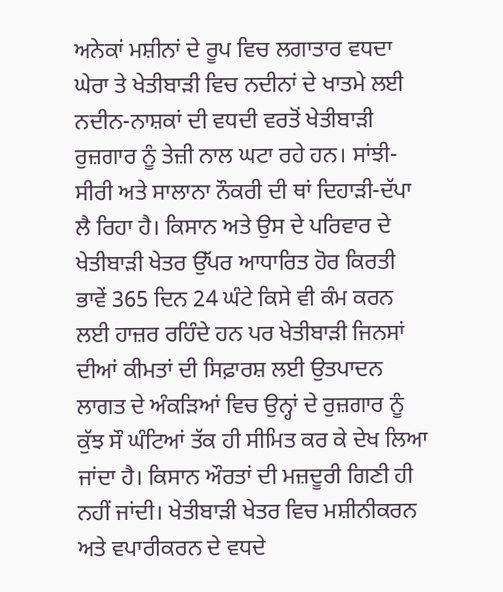ਅਨੇਕਾਂ ਮਸ਼ੀਨਾਂ ਦੇ ਰੂਪ ਵਿਚ ਲਗਾਤਾਰ ਵਧਦਾ ਘੇਰਾ ਤੇ ਖੇਤੀਬਾੜੀ ਵਿਚ ਨਦੀਨਾਂ ਦੇ ਖਾਤਮੇ ਲਈ ਨਦੀਨ-ਨਾਸ਼ਕਾਂ ਦੀ ਵਧਦੀ ਵਰਤੋਂ ਖੇਤੀਬਾੜੀ ਰੁਜ਼ਗਾਰ ਨੂੰ ਤੇਜ਼ੀ ਨਾਲ ਘਟਾ ਰਹੇ ਹਨ। ਸਾਂਝੀ-ਸੀਰੀ ਅਤੇ ਸਾਲਾਨਾ ਨੌਕਰੀ ਦੀ ਥਾਂ ਦਿਹਾੜੀ-ਦੱਪਾ ਲੈ ਰਿਹਾ ਹੈ। ਕਿਸਾਨ ਅਤੇ ਉਸ ਦੇ ਪਰਿਵਾਰ ਦੇ ਖੇਤੀਬਾੜੀ ਖੇਤਰ ਉੱਪਰ ਆਧਾਰਿਤ ਹੋਰ ਕਿਰਤੀ ਭਾਵੇਂ 365 ਦਿਨ 24 ਘੰਟੇ ਕਿਸੇ ਵੀ ਕੰਮ ਕਰਨ ਲਈ ਹਾਜ਼ਰ ਰਹਿੰਦੇ ਹਨ ਪਰ ਖੇਤੀਬਾੜੀ ਜਿਨਸਾਂ ਦੀਆਂ ਕੀਮਤਾਂ ਦੀ ਸਿਫ਼ਾਰਸ਼ ਲਈ ਉਤਪਾਦਨ ਲਾਗਤ ਦੇ ਅੰਕੜਿਆਂ ਵਿਚ ਉਨ੍ਹਾਂ ਦੇ ਰੁਜ਼ਗਾਰ ਨੂੰ ਕੁੱਝ ਸੌ ਘੰਟਿਆਂ ਤੱਕ ਹੀ ਸੀਮਿਤ ਕਰ ਕੇ ਦੇਖ ਲਿਆ ਜਾਂਦਾ ਹੈ। ਕਿਸਾਨ ਔਰਤਾਂ ਦੀ ਮਜ਼ਦੂਰੀ ਗਿਣੀ ਹੀ ਨਹੀਂ ਜਾਂਦੀ। ਖੇਤੀਬਾੜੀ ਖੇਤਰ ਵਿਚ ਮਸ਼ੀਨੀਕਰਨ ਅਤੇ ਵਪਾਰੀਕਰਨ ਦੇ ਵਧਦੇ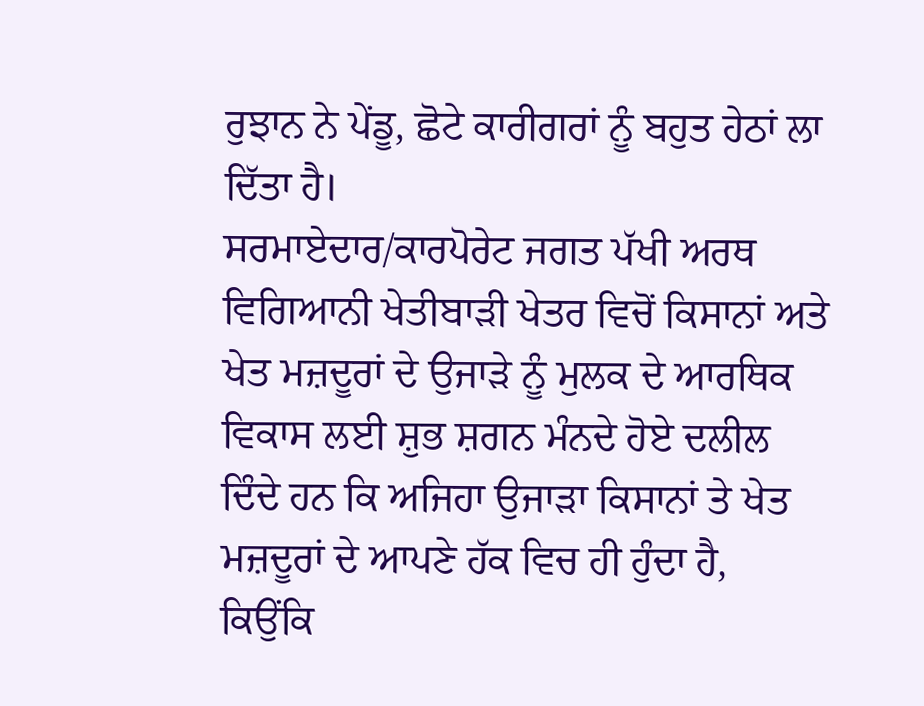ਰੁਝਾਨ ਨੇ ਪੇਂਡੂ, ਛੋਟੇ ਕਾਰੀਗਰਾਂ ਨੂੰ ਬਹੁਤ ਹੇਠਾਂ ਲਾ ਦਿੱਤਾ ਹੈ।
ਸਰਮਾਏਦਾਰ/ਕਾਰਪੋਰੇਟ ਜਗਤ ਪੱਖੀ ਅਰਥ ਵਿਗਿਆਨੀ ਖੇਤੀਬਾੜੀ ਖੇਤਰ ਵਿਚੋਂ ਕਿਸਾਨਾਂ ਅਤੇ ਖੇਤ ਮਜ਼ਦੂਰਾਂ ਦੇ ਉਜਾੜੇ ਨੂੰ ਮੁਲਕ ਦੇ ਆਰਥਿਕ ਵਿਕਾਸ ਲਈ ਸ਼ੁਭ ਸ਼ਗਨ ਮੰਨਦੇ ਹੋਏ ਦਲੀਲ ਦਿੰਦੇ ਹਨ ਕਿ ਅਜਿਹਾ ਉਜਾੜਾ ਕਿਸਾਨਾਂ ਤੇ ਖੇਤ ਮਜ਼ਦੂਰਾਂ ਦੇ ਆਪਣੇ ਹੱਕ ਵਿਚ ਹੀ ਹੁੰਦਾ ਹੈ, ਕਿਉਂਕਿ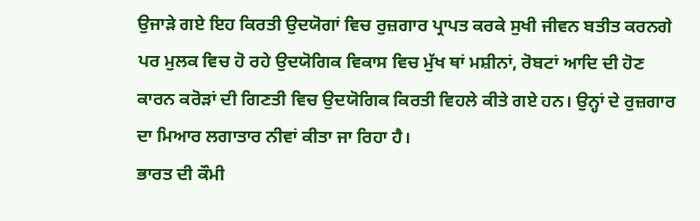ਉਜਾੜੇ ਗਏ ਇਹ ਕਿਰਤੀ ਉਦਯੋਗਾਂ ਵਿਚ ਰੁਜ਼ਗਾਰ ਪ੍ਰਾਪਤ ਕਰਕੇ ਸੁਖੀ ਜੀਵਨ ਬਤੀਤ ਕਰਨਗੇ ਪਰ ਮੁਲਕ ਵਿਚ ਹੋ ਰਹੇ ਉਦਯੋਗਿਕ ਵਿਕਾਸ ਵਿਚ ਮੁੱਖ ਥਾਂ ਮਸ਼ੀਨਾਂ, ਰੋਬਟਾਂ ਆਦਿ ਦੀ ਹੋਣ ਕਾਰਨ ਕਰੋੜਾਂ ਦੀ ਗਿਣਤੀ ਵਿਚ ਉਦਯੋਗਿਕ ਕਿਰਤੀ ਵਿਹਲੇ ਕੀਤੇ ਗਏ ਹਨ। ਉਨ੍ਹਾਂ ਦੇ ਰੁਜ਼ਗਾਰ ਦਾ ਮਿਆਰ ਲਗਾਤਾਰ ਨੀਵਾਂ ਕੀਤਾ ਜਾ ਰਿਹਾ ਹੈ।
ਭਾਰਤ ਦੀ ਕੌਮੀ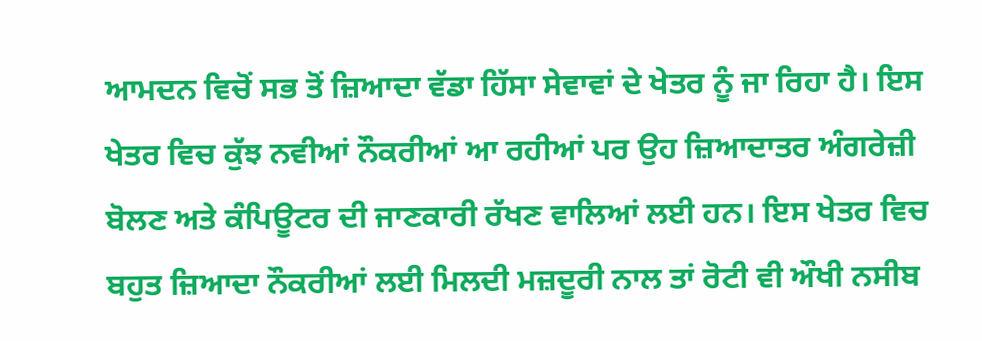ਆਮਦਨ ਵਿਚੋਂ ਸਭ ਤੋਂ ਜ਼ਿਆਦਾ ਵੱਡਾ ਹਿੱਸਾ ਸੇਵਾਵਾਂ ਦੇ ਖੇਤਰ ਨੂੰ ਜਾ ਰਿਹਾ ਹੈ। ਇਸ ਖੇਤਰ ਵਿਚ ਕੁੱਝ ਨਵੀਆਂ ਨੌਕਰੀਆਂ ਆ ਰਹੀਆਂ ਪਰ ਉਹ ਜ਼ਿਆਦਾਤਰ ਅੰਗਰੇਜ਼ੀ ਬੋਲਣ ਅਤੇ ਕੰਪਿਊਟਰ ਦੀ ਜਾਣਕਾਰੀ ਰੱਖਣ ਵਾਲਿਆਂ ਲਈ ਹਨ। ਇਸ ਖੇਤਰ ਵਿਚ ਬਹੁਤ ਜ਼ਿਆਦਾ ਨੌਕਰੀਆਂ ਲਈ ਮਿਲਦੀ ਮਜ਼ਦੂਰੀ ਨਾਲ ਤਾਂ ਰੋਟੀ ਵੀ ਔਖੀ ਨਸੀਬ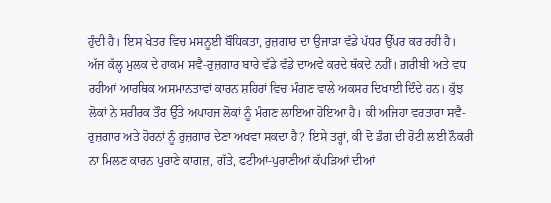ਹੁੰਦੀ ਹੈ। ਇਸ ਖੇਤਰ ਵਿਚ ਮਸਨੂਈ ਬੌਧਿਕਤਾ, ਰੁਜ਼ਗਾਰ ਦਾ ਉਜਾੜਾ ਵੱਡੇ ਪੱਧਰ ਉੱਪਰ ਕਰ ਰਹੀ ਹੈ।
ਅੱਜ ਕੱਲ੍ਹ ਮੁਲਕ ਦੇ ਹਾਕਮ ਸਵੈ-ਰੁਜ਼ਗਾਰ ਬਾਰੇ ਵੱਡੇ ਵੱਡੇ ਦਾਅਵੇ ਕਰਦੇ ਥੱਕਦੇ ਨਹੀਂ। ਗ਼ਰੀਬੀ ਅਤੇ ਵਧ ਰਹੀਆਂ ਆਰਥਿਕ ਅਸਮਾਨਤਾਵਾਂ ਕਾਰਨ ਸ਼ਹਿਰਾਂ ਵਿਚ ਮੰਗਣ ਵਾਲੇ ਅਕਸਰ ਦਿਖਾਈ ਦਿੰਦੇ ਹਨ। ਕੁੱਝ ਲੋਕਾਂ ਨੇ ਸਰੀਰਕ ਤੌਰ ਉੱਤੇ ਅਪਾਹਜ ਲੋਕਾਂ ਨੂੰ ਮੰਗਣ ਲਾਇਆ ਹੋਇਆ ਹੈ। ਕੀ ਅਜਿਹਾ ਵਰਤਾਰਾ ਸਵੈ-ਰੁਜ਼ਗਾਰ ਅਤੇ ਹੋਰਨਾਂ ਨੂੰ ਰੁਜ਼ਗਾਰ ਦੇਣਾ ਅਖਵਾ ਸਕਦਾ ਹੈ? ਇਸੇ ਤਰ੍ਹਾਂ, ਕੀ ਦੋ ਡੰਗ ਦੀ ਰੋਟੀ ਲਈ ਨੌਕਰੀ ਨਾ ਮਿਲਣ ਕਾਰਨ ਪੁਰਾਣੇ ਕਾਗਜ਼, ਗੱਤੇ, ਫਟੀਆਂ-ਪੁਰਾਣੀਆਂ ਕੱਪੜਿਆਂ ਦੀਆਂ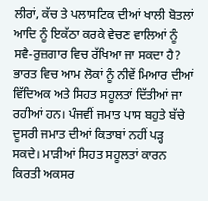ਲੀਰਾਂ, ਕੱਚ ਤੇ ਪਲਾਸਟਿਕ ਦੀਆਂ ਖਾਲੀ ਬੋਤਲਾਂ ਆਦਿ ਨੂੰ ਇਕੱਠਾ ਕਰਕੇ ਵੇਚਣ ਵਾਲਿਆਂ ਨੂੰ ਸਵੈ-ਰੁਜ਼ਗਾਰ ਵਿਚ ਰੱਖਿਆ ਜਾ ਸਕਦਾ ਹੈ?
ਭਾਰਤ ਵਿਚ ਆਮ ਲੋਕਾਂ ਨੂੰ ਨੀਵੇਂ ਮਿਆਰ ਦੀਆਂ ਵਿੱਦਿਅਕ ਅਤੇ ਸਿਹਤ ਸਹੂਲਤਾਂ ਦਿੱਤੀਆਂ ਜਾ ਰਹੀਆਂ ਹਨ। ਪੰਜਵੀਂ ਜਮਾਤ ਪਾਸ ਬਹੁਤੇ ਬੱਚੇ ਦੂਸਰੀ ਜਮਾਤ ਦੀਆਂ ਕਿਤਾਬਾਂ ਨਹੀਂ ਪੜ੍ਹ ਸਕਦੇ। ਮਾੜੀਆਂ ਸਿਹਤ ਸਹੂਲਤਾਂ ਕਾਰਨ ਕਿਰਤੀ ਅਕਸਰ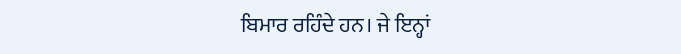ਬਿਮਾਰ ਰਹਿੰਦੇ ਹਨ। ਜੇ ਇਨ੍ਹਾਂ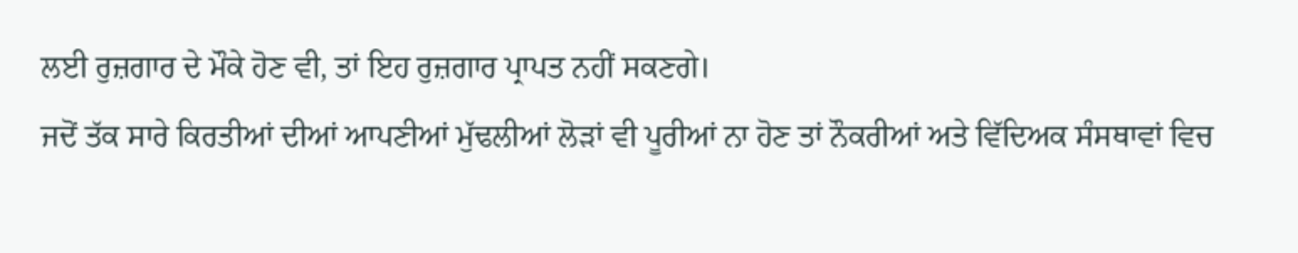ਲਈ ਰੁਜ਼ਗਾਰ ਦੇ ਮੌਕੇ ਹੋਣ ਵੀ, ਤਾਂ ਇਹ ਰੁਜ਼ਗਾਰ ਪ੍ਰਾਪਤ ਨਹੀਂ ਸਕਣਗੇ।
ਜਦੋਂ ਤੱਕ ਸਾਰੇ ਕਿਰਤੀਆਂ ਦੀਆਂ ਆਪਣੀਆਂ ਮੁੱਢਲੀਆਂ ਲੋੜਾਂ ਵੀ ਪੂਰੀਆਂ ਨਾ ਹੋਣ ਤਾਂ ਨੌਕਰੀਆਂ ਅਤੇ ਵਿੱਦਿਅਕ ਸੰਸਥਾਵਾਂ ਵਿਚ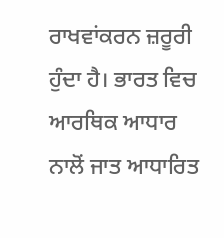ਰਾਖਵਾਂਕਰਨ ਜ਼ਰੂਰੀ ਹੁੰਦਾ ਹੈ। ਭਾਰਤ ਵਿਚ ਆਰਥਿਕ ਆਧਾਰ ਨਾਲੋਂ ਜਾਤ ਆਧਾਰਿਤ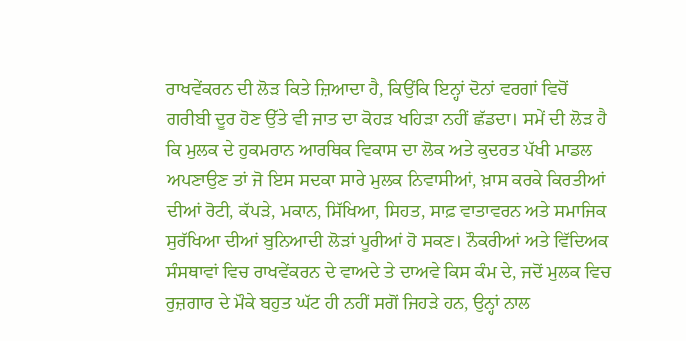ਰਾਖਵੇਂਕਰਨ ਦੀ ਲੋੜ ਕਿਤੇ ਜ਼ਿਆਦਾ ਹੈ, ਕਿਉਂਕਿ ਇਨ੍ਹਾਂ ਦੋਨਾਂ ਵਰਗਾਂ ਵਿਚੋਂ ਗਰੀਬੀ ਦੂਰ ਹੋਣ ਉੱਤੇ ਵੀ ਜਾਤ ਦਾ ਕੋਹੜ ਖਹਿੜਾ ਨਹੀਂ ਛੱਡਦਾ। ਸਮੇਂ ਦੀ ਲੋੜ ਹੈ ਕਿ ਮੁਲਕ ਦੇ ਹੁਕਮਰਾਨ ਆਰਥਿਕ ਵਿਕਾਸ ਦਾ ਲੋਕ ਅਤੇ ਕੁਦਰਤ ਪੱਖੀ ਮਾਡਲ ਅਪਣਾਉਣ ਤਾਂ ਜੋ ਇਸ ਸਦਕਾ ਸਾਰੇ ਮੁਲਕ ਨਿਵਾਸੀਆਂ, ਖ਼ਾਸ ਕਰਕੇ ਕਿਰਤੀਆਂ ਦੀਆਂ ਰੋਟੀ, ਕੱਪੜੇ, ਮਕਾਨ, ਸਿੱਖਿਆ, ਸਿਹਤ, ਸਾਫ਼ ਵਾਤਾਵਰਨ ਅਤੇ ਸਮਾਜਿਕ ਸੁਰੱਖਿਆ ਦੀਆਂ ਬੁਨਿਆਦੀ ਲੋੜਾਂ ਪੂਰੀਆਂ ਹੋ ਸਕਣ। ਨੌਕਰੀਆਂ ਅਤੇ ਵਿੱਦਿਅਕ ਸੰਸਥਾਵਾਂ ਵਿਚ ਰਾਖਵੇਂਕਰਨ ਦੇ ਵਾਅਦੇ ਤੇ ਦਾਅਵੇ ਕਿਸ ਕੰਮ ਦੇ, ਜਦੋਂ ਮੁਲਕ ਵਿਚ ਰੁਜ਼ਗਾਰ ਦੇ ਮੌਕੇ ਬਹੁਤ ਘੱਟ ਹੀ ਨਹੀਂ ਸਗੋਂ ਜਿਹੜੇ ਹਨ, ਉਨ੍ਹਾਂ ਨਾਲ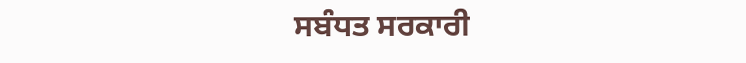ਸਬੰਧਤ ਸਰਕਾਰੀ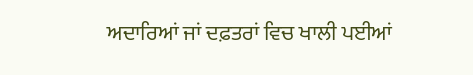ਅਦਾਰਿਆਂ ਜਾਂ ਦਫ਼ਤਰਾਂ ਵਿਚ ਖਾਲੀ ਪਈਆਂ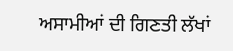ਅਸਾਮੀਆਂ ਦੀ ਗਿਣਤੀ ਲੱਖਾਂ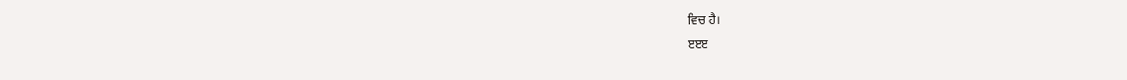ਵਿਚ ਹੈ।
ੲੲੲ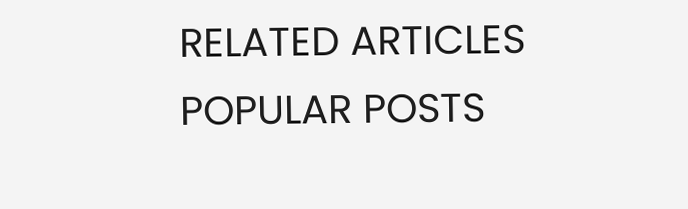RELATED ARTICLES
POPULAR POSTS